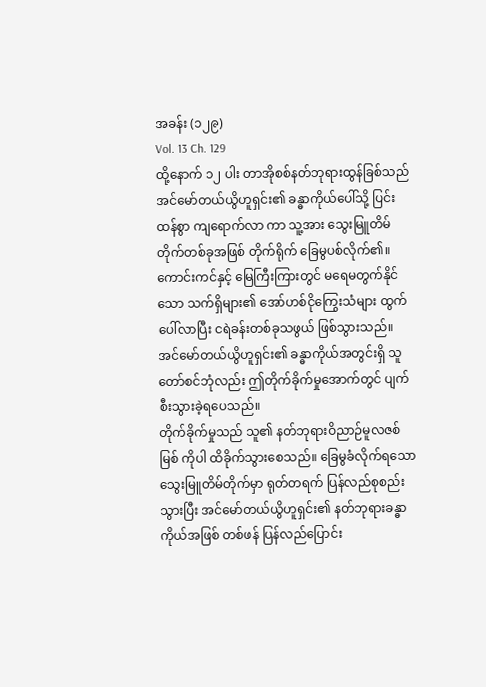အခန်း (၁၂၉)
Vol. 13 Ch. 129
ထို့နောက် ၁၂ ပါး တာအိုစစ်နတ်ဘုရားထွန်ခြစ်သည် အင်မော်တယ်ယွိဟူရှင်း၏ ခန္ဓာကိုယ်ပေါ်သို့ ပြင်းထန်စွာ ကျရောက်လာ ကာ သူ့အား သွေးမြူတိမ်တိုက်တစ်ခုအဖြစ် တိုက်ရိုက် ခြေမွပစ်လိုက်၏။ ကောင်းကင်နှင့် မြေကြီးကြားတွင် မရေမတွက်နိုင်သော သက်ရှိများ၏ အော်ဟစ်ငိုကြွေးသံများ ထွက်ပေါ်လာပြီး ငရဲခန်းတစ်ခုသဖွယ် ဖြစ်သွားသည်။ အင်မော်တယ်ယွိဟူရှင်း၏ ခန္ဓာကိုယ်အတွင်းရှိ သူတော်စင်ဘုံလည်း ဤတိုက်ခိုက်မှုအောက်တွင် ပျက်စီးသွားခဲ့ရပေသည်။
တိုက်ခိုက်မှုသည် သူ၏ နတ်ဘုရားဝိညာဉ်မူလဇစ်မြစ် ကိုပါ ထိခိုက်သွားစေသည်။ ခြေမွခံလိုက်ရသော သွေးမြူတိမ်တိုက်မှာ ရုတ်တရက် ပြန်လည်စုစည်းသွားပြီး အင်မော်တယ်ယွိဟူရှင်း၏ နတ်ဘုရားခန္ဓာကိုယ်အဖြစ် တစ်ဖန် ပြန်လည်ပြောင်း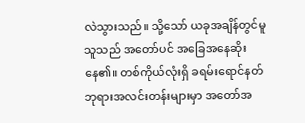လဲသွားသည်။ သို့သော် ယခုအချိန်တွင်မူ သူသည် အတော်ပင် အခြေအနေဆိုးနေ၏။ တစ်ကိုယ်လုံးရှိ ခရမ်းရောင်နတ်ဘုရားအလင်းတန်းများမှာ အတော်အ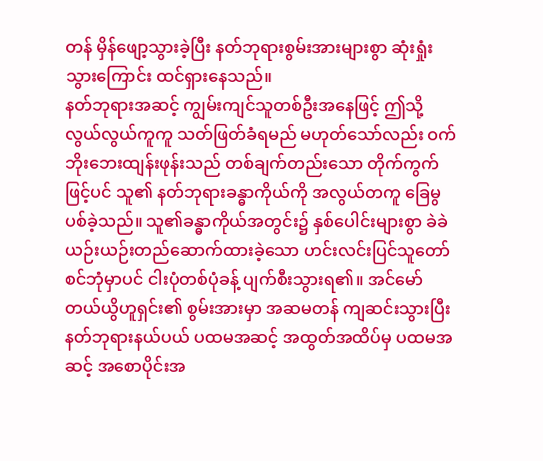တန် မှိန်ဖျော့သွားခဲ့ပြီး နတ်ဘုရားစွမ်းအားများစွာ ဆုံးရှုံးသွားကြောင်း ထင်ရှားနေသည်။
နတ်ဘုရားအဆင့် ကျွမ်းကျင်သူတစ်ဦးအနေဖြင့် ဤသို့ လွယ်လွယ်ကူကူ သတ်ဖြတ်ခံရမည် မဟုတ်သော်လည်း ဝက်ဘိုးဘေးထျန်းဖုန်းသည် တစ်ချက်တည်းသော တိုက်ကွက်ဖြင့်ပင် သူ၏ နတ်ဘုရားခန္ဓာကိုယ်ကို အလွယ်တကူ ခြေမွပစ်ခဲ့သည်။ သူ၏ခန္ဓာကိုယ်အတွင်း၌ နှစ်ပေါင်းများစွာ ခဲခဲယဉ်းယဉ်းတည်ဆောက်ထားခဲ့သော ဟင်းလင်းပြင်သူတော်စင်ဘုံမှာပင် ငါးပုံတစ်ပုံခန့် ပျက်စီးသွားရ၏။ အင်မော်တယ်ယွိဟူရှင်း၏ စွမ်းအားမှာ အဆမတန် ကျဆင်းသွားပြီး နတ်ဘုရားနယ်ပယ် ပထမအဆင့် အထွတ်အထိပ်မှ ပထမအဆင့် အစောပိုင်းအ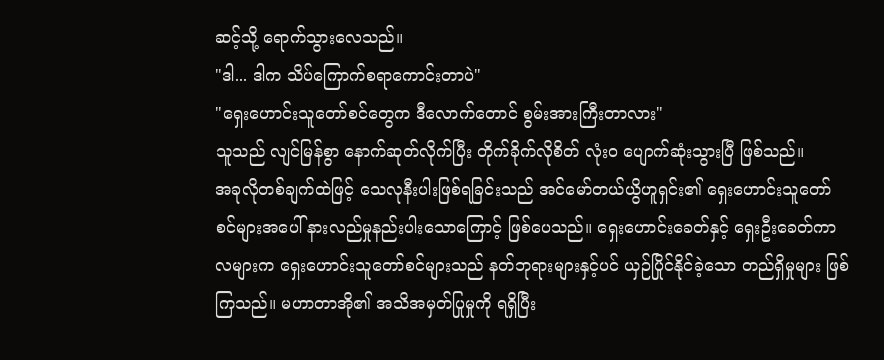ဆင့်သို့ ရောက်သွားလေသည်။
"ဒါ... ဒါက သိပ်ကြောက်စရာကောင်းတာပဲ"
"ရှေးဟောင်းသူတော်စင်တွေက ဒီလောက်တောင် စွမ်းအားကြီးတာလား"
သူသည် လျင်မြန်စွာ နောက်ဆုတ်လိုက်ပြီး တိုက်ခိုက်လိုစိတ် လုံးဝ ပျောက်ဆုံးသွားပြီ ဖြစ်သည်။
အခုလိုတစ်ချက်ထဲဖြင့် သေလုနီးပါးဖြစ်ရခြင်းသည် အင်မော်တယ်ယွိဟူရှင်း၏ ရှေးဟောင်းသူတော်စင်များအပေါ် နားလည်မှုနည်းပါးသောကြောင့် ဖြစ်ပေသည်။ ရှေးဟောင်းခေတ်နှင့် ရှေးဦးခေတ်ကာလများက ရှေးဟောင်းသူတော်စင်များသည် နတ်ဘုရားများနှင့်ပင် ယှဉ်ပြိုင်နိုင်ခဲ့သော တည်ရှိမှုများ ဖြစ်ကြသည်။ မဟာတာအို၏ အသိအမှတ်ပြုမှုကို ရရှိပြီး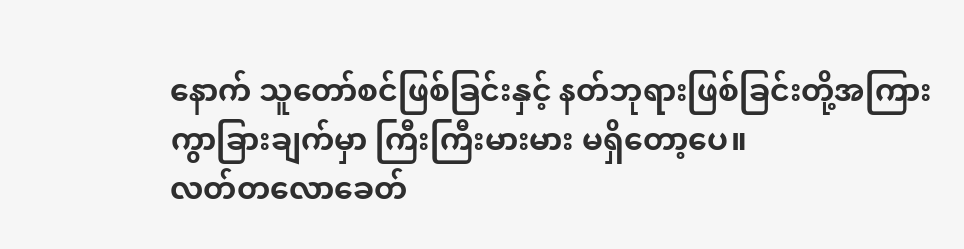နောက် သူတော်စင်ဖြစ်ခြင်းနှင့် နတ်ဘုရားဖြစ်ခြင်းတို့အကြား ကွာခြားချက်မှာ ကြီးကြီးမားမား မရှိတော့ပေ။
လတ်တလောခေတ်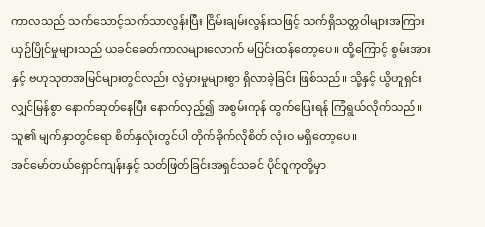ကာလသည် သက်သောင့်သက်သာလွန်းပြီး ငြိမ်းချမ်းလွန်းသဖြင့် သက်ရှိသတ္တဝါများအကြား ယှဉ်ပြိုင်မှုများသည် ယခင်ခေတ်ကာလများလောက် မပြင်းထန်တော့ပေ။ ထို့ကြောင့် စွမ်းအားနှင့် ဗဟုသုတအမြင်များတွင်လည်း လွဲမှားမှုများစွာ ရှိလာခဲ့ခြင်း ဖြစ်သည်။ သို့နှင့် ယွိဟူရှင်း လျှင်မြန်စွာ နောက်ဆုတ်နေပြီး နောက်လှည့်၍ အစွမ်းကုန် ထွက်ပြေးရန် ကြံရွယ်လိုက်သည်။ သူ၏ မျက်နှာတွင်ရော စိတ်နှလုံးတွင်ပါ တိုက်ခိုက်လိုစိတ် လုံးဝ မရှိတော့ပေ။
အင်မော်တယ်ရှောင်ကျန်းနှင့် သတ်ဖြတ်ခြင်းအရှင်သခင် ပိုင်ဝူကုတို့မှာ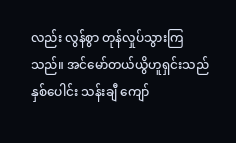လည်း လွန်စွာ တုန်လှုပ်သွားကြသည်။ အင်မော်တယ်ယွိဟူရှင်းသည် နှစ်ပေါင်း သန်းချီ ကျော်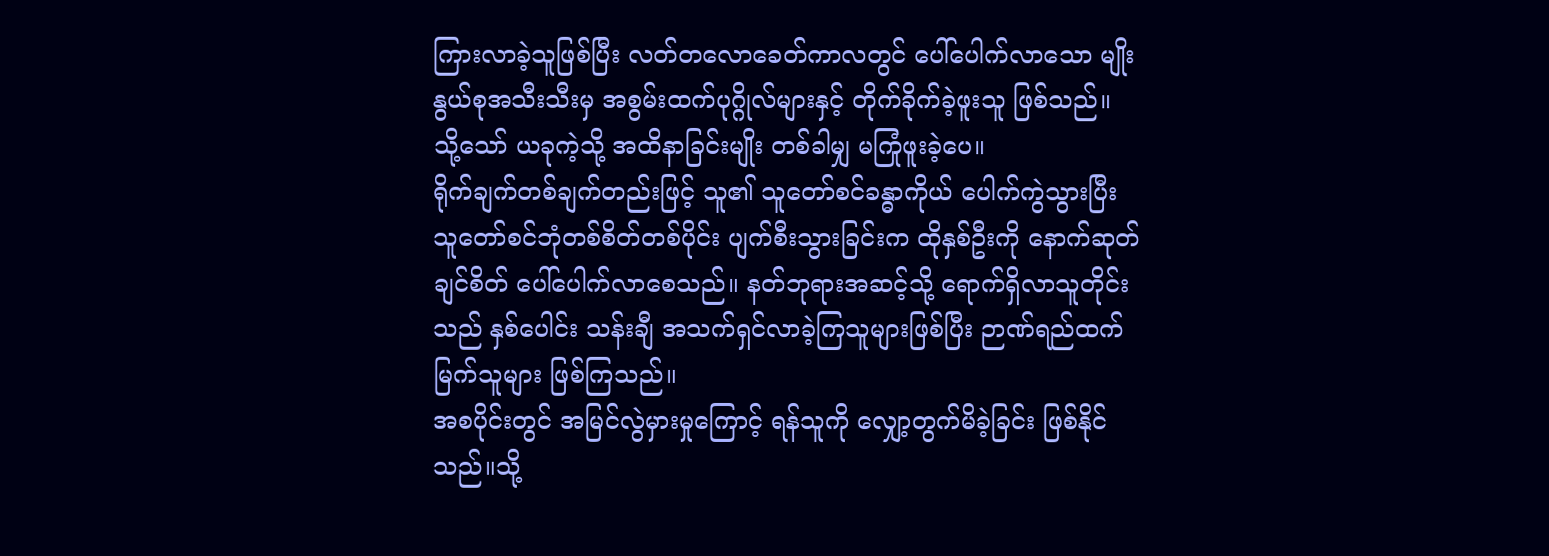ကြားလာခဲ့သူဖြစ်ပြီး လတ်တလောခေတ်ကာလတွင် ပေါ်ပေါက်လာသော မျိုးနွယ်စုအသီးသီးမှ အစွမ်းထက်ပုဂ္ဂိုလ်များနှင့် တိုက်ခိုက်ခဲ့ဖူးသူ ဖြစ်သည်။ သို့သော် ယခုကဲ့သို့ အထိနာခြင်းမျိုး တစ်ခါမျှ မကြုံဖူးခဲ့ပေ။
ရိုက်ချက်တစ်ချက်တည်းဖြင့် သူ၏ သူတော်စင်ခန္ဓာကိုယ် ပေါက်ကွဲသွားပြီး သူတော်စင်ဘုံတစ်စိတ်တစ်ပိုင်း ပျက်စီးသွားခြင်းက ထိုနှစ်ဦးကို နောက်ဆုတ်ချင်စိတ် ပေါ်ပေါက်လာစေသည်။ နတ်ဘုရားအဆင့်သို့ ရောက်ရှိလာသူတိုင်းသည် နှစ်ပေါင်း သန်းချီ အသက်ရှင်လာခဲ့ကြသူများဖြစ်ပြီး ဉာဏ်ရည်ထက်မြက်သူများ ဖြစ်ကြသည်။
အစပိုင်းတွင် အမြင်လွဲမှားမှုကြောင့် ရန်သူကို လျှော့တွက်မိခဲ့ခြင်း ဖြစ်နိုင်သည်။သို့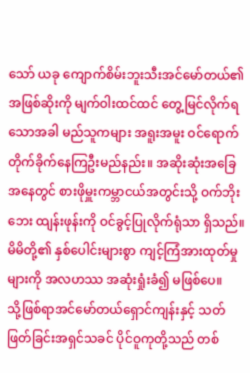သော် ယခု ကျောက်စိမ်းဘူးသီးအင်မော်တယ်၏ အဖြစ်ဆိုးကို မျက်ဝါးထင်ထင် တွေ့မြင်လိုက်ရသောအခါ မည်သူကများ အရူးအမူး ဝင်ရောက်တိုက်ခိုက်နေကြဦးမည်နည်း။ အဆိုးဆုံးအခြေအနေတွင် စားဖိုမှူးကမ္ဘာငယ်အတွင်းသို့ ဝက်ဘိုးဘေး ထျန်းဖုန်းကို ဝင်ခွင့်ပြုလိုက်ရုံသာ ရှိသည်။ မိမိတို့၏ နှစ်ပေါင်းများစွာ ကျင့်ကြံအားထုတ်မှုများကို အလဟဿ အဆုံးရှုံးခံ၍ မဖြစ်ပေ။
သို့ဖြစ်ရာအင်မော်တယ်ရှောင်ကျန်းနှင့် သတ်ဖြတ်ခြင်းအရှင်သခင် ပိုင်ဝူကုတို့သည် တစ်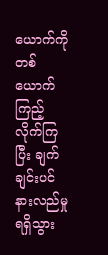ယောက်ကိုတစ်ယောက် ကြည့်လိုက်ကြပြီး ချက်ချင်းပင် နားလည်မှု ရရှိသွား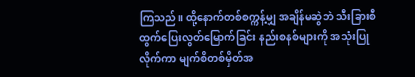ကြသည်။ ထို့နောက်တစ်စက္ကန့်မျှ အချိန်မဆွဲဘဲ သီးခြားစီ ထွက်ပြေးလွတ်မြောက်ခြင်း နည်းစနစ်များကို အသုံးပြုလိုက်ကာ မျက်စိတစ်မှိတ်အ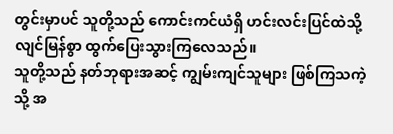တွင်းမှာပင် သူတို့သည် ကောင်းကင်ယံရှိ ဟင်းလင်းပြင်ထဲသို့ လျင်မြန်စွာ ထွက်ပြေးသွားကြလေသည်။
သူတို့သည် နတ်ဘုရားအဆင့် ကျွမ်းကျင်သူများ ဖြစ်ကြသကဲ့သို့ အ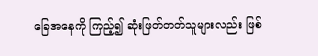ခြေအနေကို ကြည့်၍ ဆုံးဖြတ်တတ်သူများလည်း ဖြစ်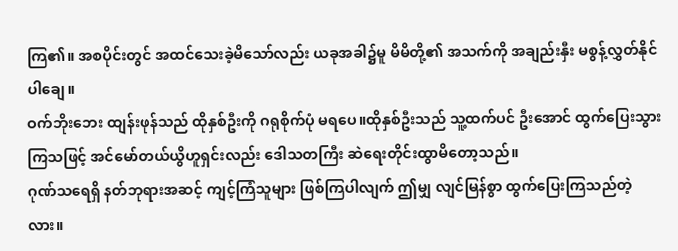ကြ၏။ အစပိုင်းတွင် အထင်သေးခဲ့မိသော်လည်း ယခုအခါ၌မူ မိမိတို့၏ အသက်ကို အချည်းနှီး မစွန့်လွှတ်နိုင်ပါချေ။
ဝက်ဘိုးဘေး ထျန်းဖုန်သည် ထိုနှစ်ဦးကို ဂရုစိုက်ပုံ မရပေ။ထိုနှစ်ဦးသည် သူ့ထက်ပင် ဦးအောင် ထွက်ပြေးသွားကြသဖြင့် အင်မော်တယ်ယွိဟူရှင်းလည်း ဒေါသတကြီး ဆဲရေးတိုင်းထွာမိတော့သည်။
ဂုဏ်သရေရှိ နတ်ဘုရားအဆင့် ကျင့်ကြံသူများ ဖြစ်ကြပါလျက် ဤမျှ လျင်မြန်စွာ ထွက်ပြေးကြသည်တဲ့လား။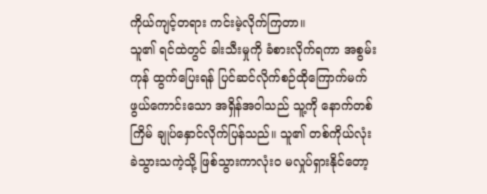ကိုယ်ကျင့်တရား ကင်းမဲ့လိုက်ကြတာ။
သူ၏ ရင်ထဲတွင် ခါးသီးမှုကို ခံစားလိုက်ရကာ အစွမ်းကုန် ထွက်ပြေးရန် ပြင်ဆင်လိုက်စဉ်ထိုကြောက်မက်ဖွယ်ကောင်းသော အရှိန်အဝါသည် သူ့ကို နောက်တစ်ကြိမ် ချုပ်နှောင်လိုက်ပြန်သည်။ သူ၏ တစ်ကိုယ်လုံး ခဲသွားသကဲ့သို့ ဖြစ်သွားကာလုံးဝ မလှုပ်ရှားနိုင်တော့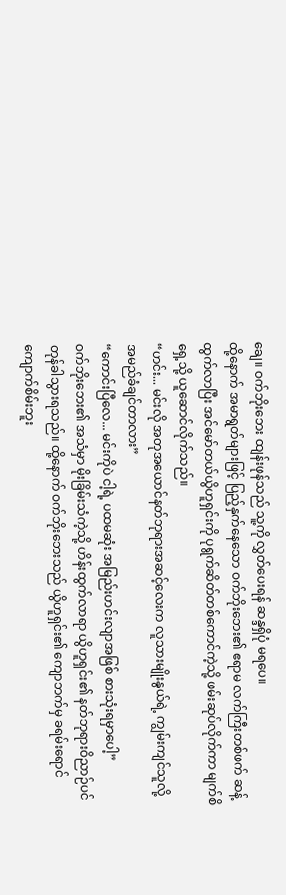ချေ။ ဝက်ဘိုးဘေး ထျန်းဖုန်သည် သူ့ကို လွှတ်ပေးရန် ဆန္ဒရှိပုံ မရပေ။
ထို့နောက် အမာရွတ်များဖြင့် ပြည့်နှက်နေသော ဝက်ဘိုးဘေး၏ ဧရာမ လက်ကြီးတစ်ဖက် ဆန့်ထွက်လာပြီး အင်မော်တယ်ယွိဟူရှင်းကို ပုရွက်ဆိတ်တစ်ကောင်ကဲ့သို့ ဖမ်းဆုပ်လိုက်ကာ မျက်စိရှေ့သို့ ယူဆောင်လိုက်သည်။
“ဟင်း... မင်းလို အတုအယောင်နတ်ဘုရားအဆင့်လေးက လူသားမျိုးနွယ်ရဲ့ ကျွမ်းကျင်သူလို့ အမည်ခံချင်တာလား”
“ကောင်းပြီလေ... မင်းကိုပဲ ငါ့ရဲ့ ပထမဆုံး အမြည်းဟင်းလျာအဖြစ် စားသုံးရမှာပေါ့”
ဝက်ဘိုးဘေး၏ အသံမှာ မိုးခြိမ်းသံကဲ့သို့ ဟိန်းထွက်လာရာ ယွိဟူရှင်း၏ နတ်ဘုရားဝိညာဉ်ပင်တုန်ခါသွားရသည်။ ထို့နောက် ဝက်ဘိုးဘေးသည် ယွိဟူရှင်း၏ ကျောဘက်မှ ခရမ်းရောင်ကျောက်စိမ်းဘူး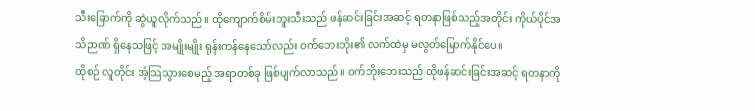သီးခြောက်ကို ဆွဲယူလိုက်သည်။ ထိုကျောက်စိမ်းဘူးသီးသည် ဖန်ဆင်းခြင်းအဆင့် ရတနာဖြစ်သည့်အတိုင်း ကိုယ်ပိုင်အသိဉာဏ် ရှိနေသဖြင့် အမျိုးမျိုး ရုန်းကန်နေသော်လည်း ဝက်ဘေးဘိုး၏ လက်ထဲမှ မလွတ်မြောက်နိုင်ပေ။
ထိုစဉ် လူတိုင်း အံ့သြသွားစေမည့် အရာတစ်ခု ဖြစ်ပျက်လာသည်။ ဝက်ဘိုးဘေးသည် ထိုဖန်ဆင်းခြင်းအဆင့် ရတနာကို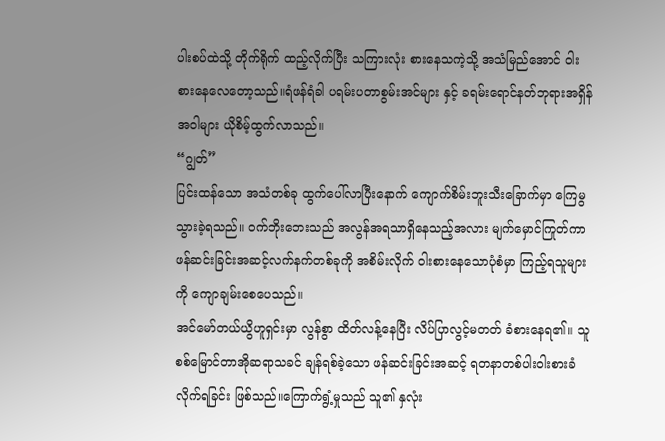ပါးစပ်ထဲသို့ တိုက်ရိုက် ထည့်လိုက်ပြီး သကြားလုံး စားနေသကဲ့သို့ အသံမြည်အောင် ဝါးစားနေလေတော့သည်။ရံဖန်ရံခါ ပရမ်းပတာစွမ်းအင်များ နှင့် ခရမ်းရောင်နတ်ဘုရားအရှိန်အဝါများ ယိုစိမ့်ထွက်လာသည်။
“ဂျွတ်”
ပြင်းထန်သော အသံတစ်ခု ထွက်ပေါ်လာပြီးနောက် ကျောက်စိမ်းဘူးသီးခြောက်မှာ ကြေမွသွားခဲ့ရသည်။ ဝက်ဘိုးဘေးသည် အလွန်အရသာရှိနေသည့်အလား မျက်မှောင်ကြုတ်ကာ ဖန်ဆင်းခြင်းအဆင့်လက်နက်တစ်ခုကို အစိမ်းလိုက် ဝါးစားနေသောပုံစံမှာ ကြည့်ရသူများကို ကျောချမ်းစေပေသည်။
အင်မော်တယ်ယွိဟူရှင်းမှာ လွန်စွာ ထိတ်လန့်နေပြီး လိပ်ပြာလွင့်မတတ် ခံစားနေရ၏။ သူစစ်မြောင်တာအိုဆရာသခင် ချန်ရစ်ခဲ့သော ဖန်ဆင်းခြင်းအဆင့် ရတနာတစ်ပါးဝါးစားခံလိုက်ရခြင်း ဖြစ်သည်။ကြောက်ရွံ့မှုသည် သူ၏ နှလုံး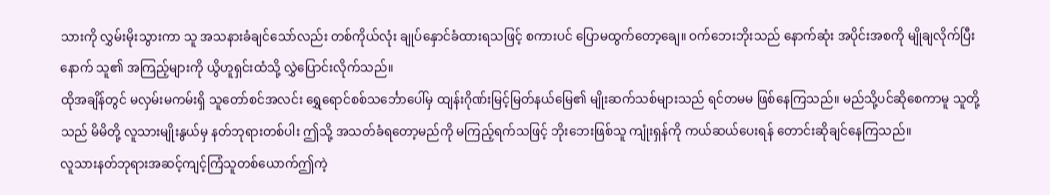သားကို လွှမ်းမိုးသွားကာ သူ အသနားခံချင်သော်လည်း တစ်ကိုယ်လုံး ချုပ်နှောင်ခံထားရသဖြင့် စကားပင် ပြောမထွက်တော့ချေ။ ဝက်ဘေးဘိုးသည် နောက်ဆုံး အပိုင်းအစကို မျိုချလိုက်ပြီးနောက် သူ၏ အကြည့်များကို ယွိဟူရှင်းထံသို့ လွှဲပြောင်းလိုက်သည်။
ထိုအချိန်တွင် မလှမ်းမကမ်းရှိ သူတော်စင်အလင်း ရွှေရောင်စစ်သင်္ဘောပေါ်မှ ထျန်းဂိုဏ်းမြင့်မြတ်နယ်မြေ၏ မျိုးဆက်သစ်များသည် ရင်တမမ ဖြစ်နေကြသည်။ မည်သို့ပင်ဆိုစေကာမူ သူတို့သည် မိမိတို့ လူသားမျိုးနွယ်မှ နတ်ဘုရားတစ်ပါး ဤသို့ အသတ်ခံရတော့မည်ကို မကြည့်ရက်သဖြင့် ဘိုးဘေးဖြစ်သူ ကျုံးရှန်ကို ကယ်ဆယ်ပေးရန် တောင်းဆိုချင်နေကြသည်။
လူသားနတ်ဘုရားအဆင့်ကျင့်ကြံသူတစ်ယောက်ဤကဲ့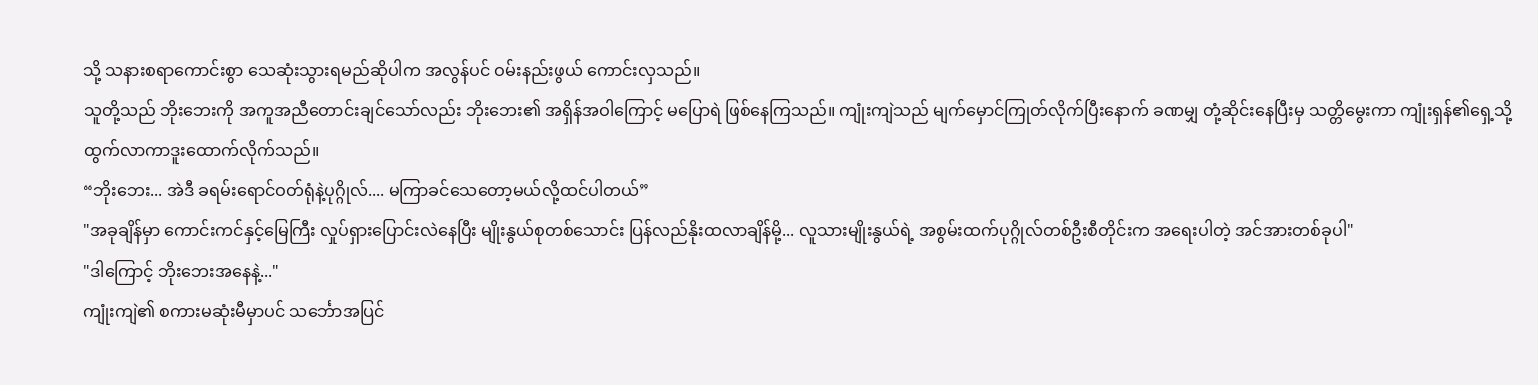သို့ သနားစရာကောင်းစွာ သေဆုံးသွားရမည်ဆိုပါက အလွန်ပင် ဝမ်းနည်းဖွယ် ကောင်းလှသည်။
သူတို့သည် ဘိုးဘေးကို အကူအညီတောင်းချင်သော်လည်း ဘိုးဘေး၏ အရှိန်အဝါကြောင့် မပြောရဲ ဖြစ်နေကြသည်။ ကျုံးကျဲသည် မျက်မှောင်ကြုတ်လိုက်ပြီးနောက် ခဏမျှ တုံ့ဆိုင်းနေပြီးမှ သတ္တိမွေးကာ ကျုံးရှန်၏ရှေ့သို့ ထွက်လာကာဒူးထောက်လိုက်သည်။
“ဘိုးဘေး... အဲဒီ ခရမ်းရောင်ဝတ်ရုံနဲ့ပုဂ္ဂိုလ်.... မကြာခင်သေတော့မယ်လို့ထင်ပါတယ်”
"အခုချိန်မှာ ကောင်းကင်နှင့်မြေကြီး လှုပ်ရှားပြောင်းလဲနေပြီး မျိုးနွယ်စုတစ်သောင်း ပြန်လည်နိုးထလာချိန်မို့... လူသားမျိုးနွယ်ရဲ့ အစွမ်းထက်ပုဂ္ဂိုလ်တစ်ဦးစီတိုင်းက အရေးပါတဲ့ အင်အားတစ်ခုပါ"
"ဒါကြောင့် ဘိုးဘေးအနေနဲ့..."
ကျုံးကျဲ၏ စကားမဆုံးမီမှာပင် သင်္ဘောအပြင်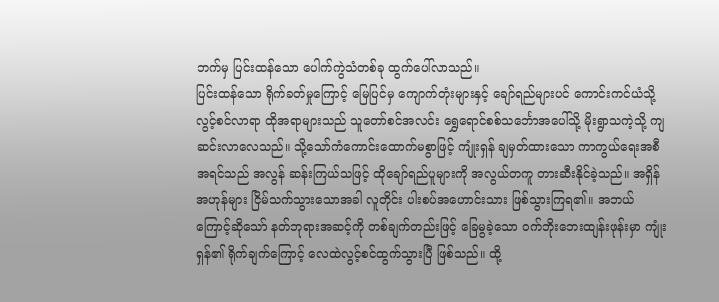ဘက်မှ ပြင်းထန်သော ပေါက်ကွဲသံတစ်ခု ထွက်ပေါ်လာသည်။
ပြင်းထန်သော ရိုက်ခတ်မှုကြောင့် မြေပြင်မှ ကျောက်တုံးများနှင့် ချော်ရည်များပင် ကောင်းကင်ယံသို့ လွင့်စင်လာရာ ထိုအရာများသည် သူတော်စင်အလင်း ရွှေရောင်စစ်သင်္ဘောအပေါ်သို့ မိုးရွာသကဲ့သို့ ကျဆင်းလာလေသည်။ သို့သော်ကံကောင်းထောက်မစွာဖြင့် ကျုံးရှန် ချမှတ်ထားသော ကာကွယ်ရေးအစီအရင်သည် အလွန် ဆန်းကြယ်သဖြင့် ထိုချော်ရည်ပူများကို အလွယ်တကူ တားဆီးနိုင်ခဲ့သည်။ အရှိန်အဟုန်များ ငြိမ်သက်သွားသောအခါ လူတိုင်း ပါးစပ်အဟောင်းသား ဖြစ်သွားကြရ၏။ အဘယ်ကြောင့်ဆိုသော် နတ်ဘုရားအဆင့်ကို တစ်ချက်တည်းဖြင့် ခြေမွခဲ့သော ဝက်ဘိုးဘေးထျန်းဖုန်းမှာ ကျုံးရှန်၏ ရိုက်ချက်ကြောင့် လေထဲလွင့်စင်ထွက်သွားပြီ ဖြစ်သည်။ ထို့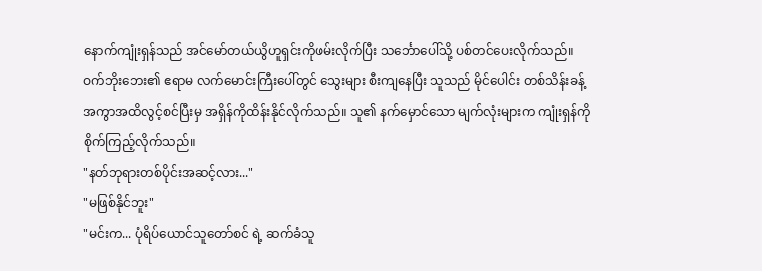နောက်ကျုံးရှန်သည် အင်မော်တယ်ယွိဟူရှင်းကိုဖမ်းလိုက်ပြီး သင်္ဘောပေါ်သို့ ပစ်တင်ပေးလိုက်သည်။
ဝက်ဘိုးဘေး၏ ဧရာမ လက်မောင်းကြီးပေါ်တွင် သွေးများ စီးကျနေပြီး သူသည် မိုင်ပေါင်း တစ်သိန်းခန့် အကွာအထိလွင့်စင်ပြီးမှ အရှိန်ကိုထိန်းနိုင်လိုက်သည်။ သူ၏ နက်မှောင်သော မျက်လုံးများက ကျုံးရှန်ကို စိုက်ကြည့်လိုက်သည်။
"နတ်ဘုရားတစ်ပိုင်းအဆင့်လား..."
"မဖြစ်နိုင်ဘူး"
"မင်းက... ပုံရိပ်ယောင်သူတော်စင် ရဲ့ ဆက်ခံသူ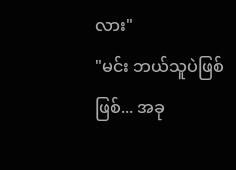လား"
"မင်း ဘယ်သူပဲဖြစ်ဖြစ်... အခု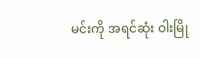မင်းကို အရင်ဆုံး ဝါးမြို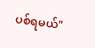ပစ်ရမယ်"